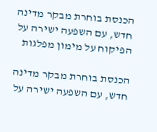הכנסת בוחרת מבקר מדינה חדש, עם השפעה ישירה על הפיקוח על מימון מפלגות

הכנסת בוחרת מבקר מדינה חדש, עם השפעה ישירה על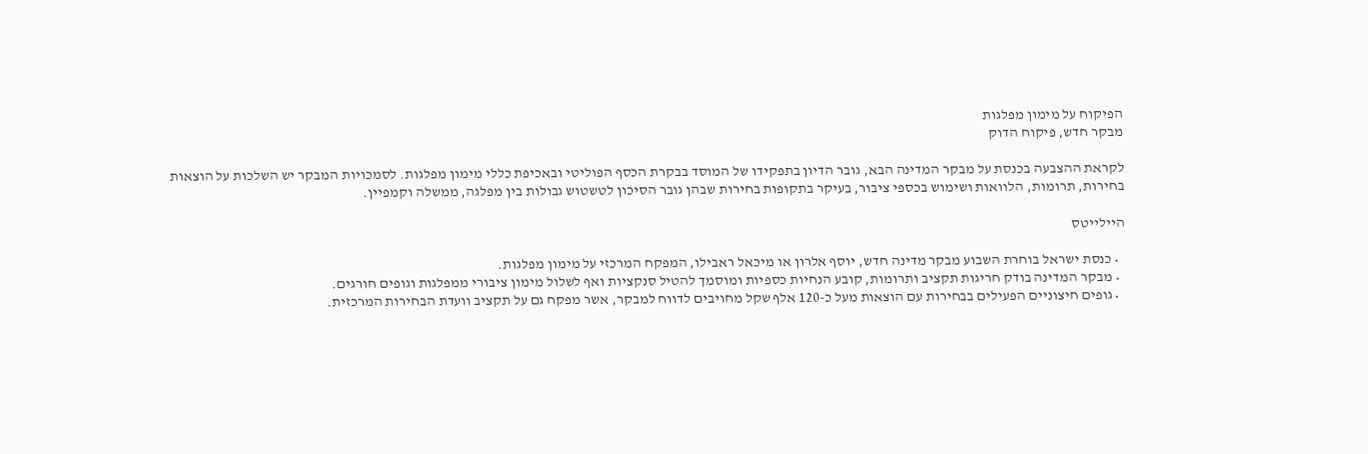הפיקוח על מימון מפלגות
מבקר חדש, פיקוח הדוק

לקראת ההצבעה בכנסת על מבקר המדינה הבא, גובר הדיון בתפקידו של המוסד בבקרת הכסף הפוליטי ובאכיפת כללי מימון מפלגות. לסמכויות המבקר יש השלכות על הוצאות בחירות, תרומות, הלוואות ושימוש בכספי ציבור, בעיקר בתקופות בחירות שבהן גובר הסיכון לטשטוש גבולות בין מפלגה, ממשלה וקמפיין.

היילייטס

  • כנסת ישראל בוחרת השבוע מבקר מדינה חדש, יוסף אלרון או מיכאל ראבילו, המפקח המרכזי על מימון מפלגות.
  • מבקר המדינה בודק חריגות תקציב ותרומות, קובע הנחיות כספיות ומוסמך להטיל סנקציות ואף לשלול מימון ציבורי ממפלגות וגופים חורגים.
  • גופים חיצוניים הפעילים בבחירות עם הוצאות מעל כ-120 אלף שקל מחויבים לדווח למבקר, אשר מפקח גם על תקציב וועדת הבחירות המרכזית.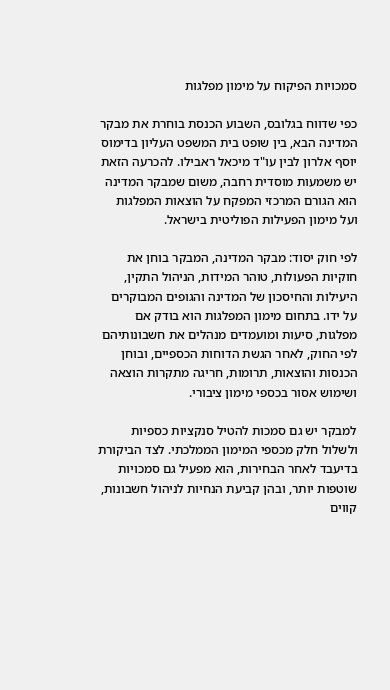סמכויות הפיקוח על מימון מפלגות

כפי שדווח בגלובס, השבוע הכנסת בוחרת את מבקר המדינה הבא, בין שופט בית המשפט העליון בדימוס יוסף אלרון לבין עו"ד מיכאל ראבילו. להכרעה הזאת יש משמעות מוסדית רחבה, משום שמבקר המדינה הוא הגורם המרכזי המפקח על הוצאות המפלגות ועל מימון הפעילות הפוליטית בישראל.

לפי חוק יסוד: מבקר המדינה, המבקר בוחן את חוקיות הפעולות, טוהר המידות, הניהול התקין, היעילות והחיסכון של המדינה והגופים המבוקרים על ידו. בתחום מימון המפלגות הוא בודק אם מפלגות, סיעות ומועמדים מנהלים את חשבונותיהם לפי החוק, לאחר הגשת הדוחות הכספיים, ובוחן הכנסות והוצאות, תרומות, חריגה מתקרות הוצאה ושימוש אסור בכספי מימון ציבורי.

למבקר יש גם סמכות להטיל סנקציות כספיות ולשלול חלק מכספי המימון הממלכתי. לצד הביקורת בדיעבד לאחר הבחירות, הוא מפעיל גם סמכויות שוטפות יותר, ובהן קביעת הנחיות לניהול חשבונות, קווים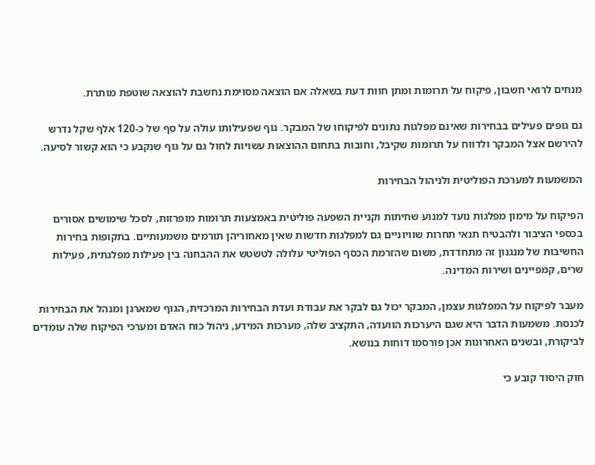מנחים לרואי חשבון, פיקוח על תרומות ומתן חוות דעת בשאלה אם הוצאה מסוימת נחשבת להוצאה שוטפת מותרת.

גם גופים פעילים בבחירות שאינם מפלגות נתונים לפיקוחו של המבקר. גוף שפעילותו עולה על סף של כ-120 אלף שקל נדרש להירשם אצל המבקר ולדווח על תרומות שקיבל, וחובות בתחום ההוצאות עשויות לחול גם על גוף שנקבע כי הוא קשור לסיעה.

המשמעות למערכת הפוליטית ולניהול הבחירות

הפיקוח על מימון מפלגות נועד למנוע שחיתות וקניית השפעה פוליטית באמצעות תרומות מופרזות, לסכל שימושים אסורים בכספי הציבור ולהבטיח תנאי תחרות שוויוניים גם למפלגות חדשות שאין מאחוריהן תורמים משמעותיים. בתקופות בחירות החשיבות של מנגנון זה מתחדדת, משום שהזרמת הכסף הפוליטי עלולה לטשטש את ההבחנה בין פעילות מפלגתית, פעילות שרים, קמפיינים ושירות המדינה.

מעבר לפיקוח על המפלגות עצמן, המבקר יכול גם לבקר את עבודת ועדת הבחירות המרכזית, הגוף שמארגן ומנהל את הבחירות לכנסת. משמעות הדבר היא שגם היערכות הוועדה, התקציב שלה, מערכות המידע, ניהול כוח האדם ומערכי הפיקוח שלה עומדים לביקורת, ובשנים האחרונות אכן פורסמו דוחות בנושא.

חוק היסוד קובע כי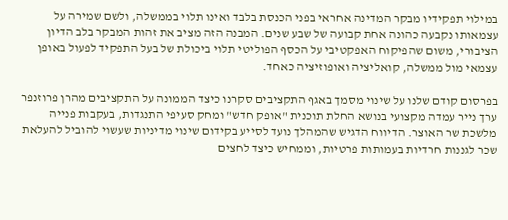במילוי תפקידיו מבקר המדינה אחראי בפני הכנסת בלבד ואינו תלוי בממשלה, ולשם שמירה על עצמאותו נקבעה כהונה אחת קבועה של שבע שנים. המבנה הזה מציב את זהות המבקר בלב הדיון הציבורי, משום שהפיקוח האפקטיבי על הכסף הפוליטי תלוי ביכולת של בעל התפקיד לפעול באופן עצמאי מול ממשלה, קואליציה ואופוזיציה כאחד.

בפרסום קודם שלנו על שינוי מסמך באגף התקציבים סקרנו כיצד הממונה על התקציבים מהרן פרוזנפר ערך נייר עמדה מקצועי בנושא החלת תוכנית "אופק חדש" ומחק סעיפי התנגדות, בעקבות פנייה מלשכת שר האוצר. הדיווח הדגיש שהמהלך נועד לסייע בקידום שינוי מדיניות שעשוי להוביל להעלאת שכר לגננות חרדיות בעמותות פרטיות, וממחיש כיצד לחצים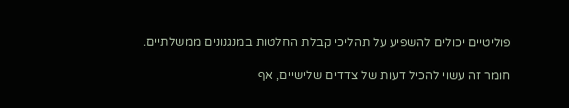פוליטיים יכולים להשפיע על תהליכי קבלת החלטות במנגנונים ממשלתיים.

חומר זה עשוי להכיל דעות של צדדים שלישיים, אף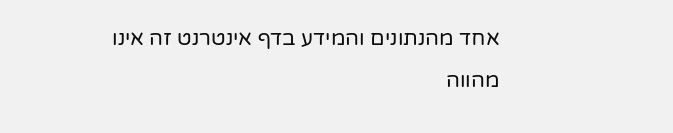אחד מהנתונים והמידע בדף אינטרנט זה אינו מהווה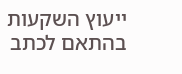ייעוץ השקעות בהתאם לכתב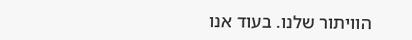הוויתור שלנו. בעוד אנו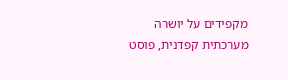מקפידים על יושרה מערכתית קפדנית, פוסט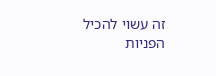זה עשוי להכיל הפניות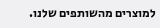למוצרים מהשותפים שלנו.